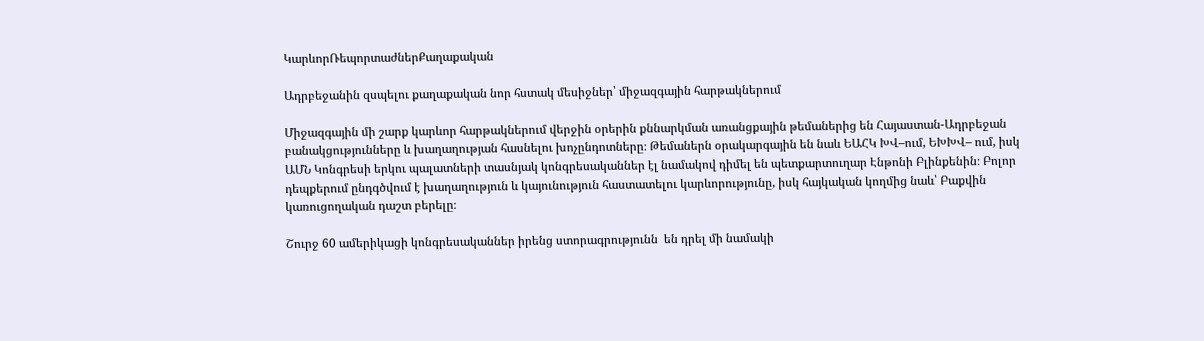ԿարևորՌեպորտաժներՔաղաքական

Ադրբեջանին զսպելու քաղաքական նոր հստակ մեսիջներ՝ միջազգային հարթակներում

Միջազգային մի շարք կարևոր հարթակներում վերջին օրերին քննարկման առանցքային թեմաներից են Հայաստան-Ադրբեջան բանակցությունները և խաղաղության հասնելու խոչընդոտները։ Թեմաներն օրակարգային են նաև ԵԱՀԿ ԽՎ–ում, ԵԽԽՎ– ում, իսկ ԱՄՆ Կոնգրեսի երկու պալատների տասնյակ կոնգրեսականներ էլ նամակով դիմել են պետքարտուղար Էնթոնի Բլինքենին։ Բոլոր դեպքերում ընդգծվում է խաղաղություն և կայունություն հաստատելու կարևորությունը, իսկ հայկական կողմից նաև՝ Բաքվին կառուցողական դաշտ բերելը։

Շուրջ 60 ամերիկացի կոնգրեսականներ իրենց ստորագրությունն  են դրել մի նամակի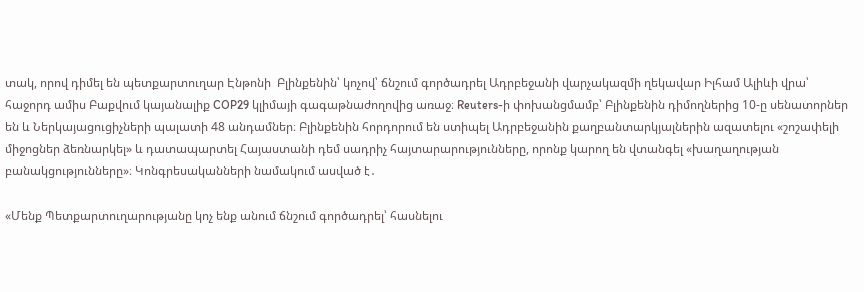տակ, որով դիմել են պետքարտուղար Էնթոնի  Բլինքենին՝ կոչով՝ ճնշում գործադրել Ադրբեջանի վարչակազմի ղեկավար Իլհամ Ալիևի վրա՝ հաջորդ ամիս Բաքվում կայանալիք COP29 կլիմայի գագաթնաժողովից առաջ։ Reuters-ի փոխանցմամբ՝ Բլինքենին դիմողներից 10-ը սենատորներ են և Ներկայացուցիչների պալատի 48 անդամներ։ Բլինքենին հորդորում են ստիպել Ադրբեջանին քաղբանտարկյալներին ազատելու «շոշափելի միջոցներ ձեռնարկել» և դատապարտել Հայաստանի դեմ սադրիչ հայտարարությունները, որոնք կարող են վտանգել «խաղաղության բանակցությունները»։ Կոնգրեսականների նամակում ասված է․

«Մենք Պետքարտուղարությանը կոչ ենք անում ճնշում գործադրել՝ հասնելու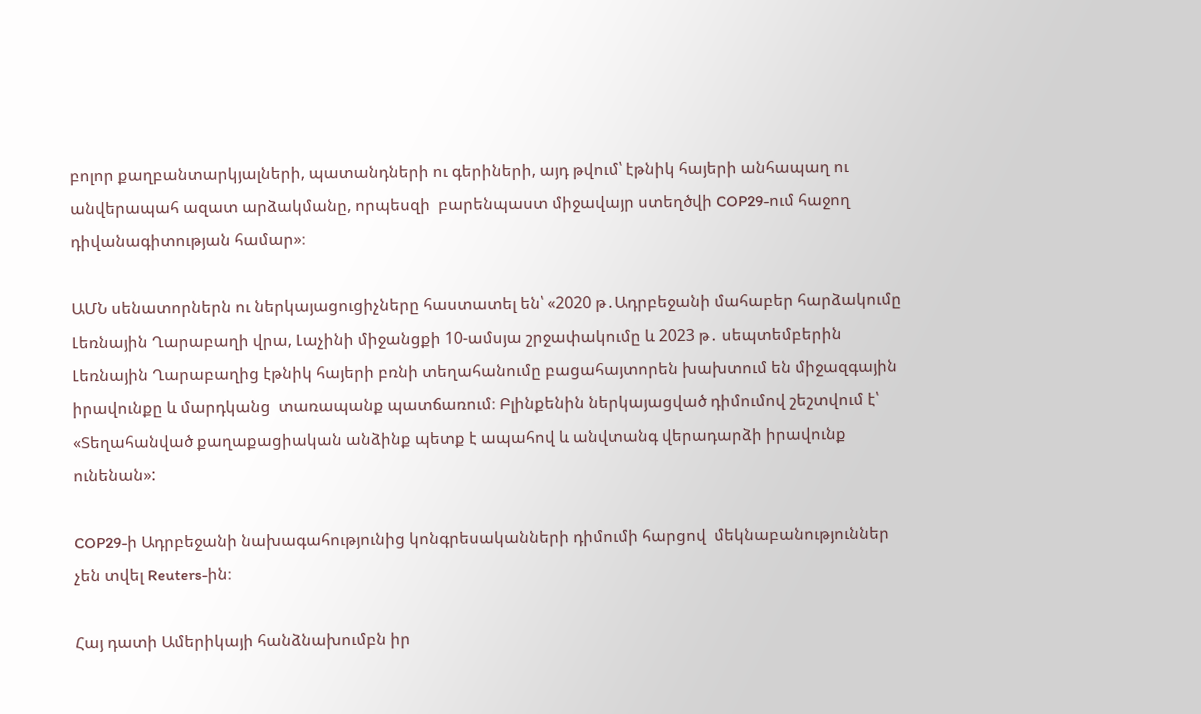բոլոր քաղբանտարկյալների, պատանդների ու գերիների, այդ թվում՝ էթնիկ հայերի անհապաղ ու անվերապահ ազատ արձակմանը, որպեսզի  բարենպաստ միջավայր ստեղծվի COP29-ում հաջող դիվանագիտության համար»։

ԱՄՆ սենատորներն ու ներկայացուցիչները հաստատել են՝ «2020 թ․Ադրբեջանի մահաբեր հարձակումը Լեռնային Ղարաբաղի վրա, Լաչինի միջանցքի 10-ամսյա շրջափակումը և 2023 թ․ սեպտեմբերին Լեռնային Ղարաբաղից էթնիկ հայերի բռնի տեղահանումը բացահայտորեն խախտում են միջազգային իրավունքը և մարդկանց  տառապանք պատճառում։ Բլինքենին ներկայացված դիմումով շեշտվում է՝  «Տեղահանված քաղաքացիական անձինք պետք է ապահով և անվտանգ վերադարձի իրավունք ունենան»:

COP29-ի Ադրբեջանի նախագահությունից կոնգրեսականների դիմումի հարցով  մեկնաբանություններ չեն տվել Reuters-ին։

Հայ դատի Ամերիկայի հանձնախումբն իր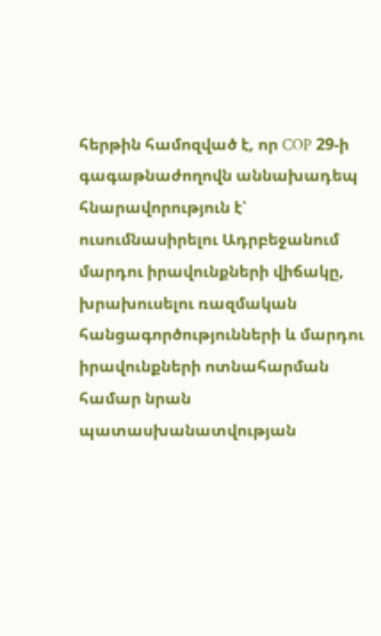հերթին համոզված է, որ COP 29-ի գագաթնաժողովն աննախադեպ հնարավորություն է՝ ուսումնասիրելու Ադրբեջանում մարդու իրավունքների վիճակը, խրախուսելու ռազմական հանցագործությունների և մարդու իրավունքների ոտնահարման համար նրան պատասխանատվության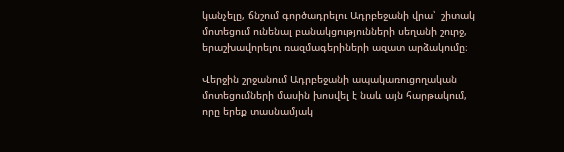կանչելը, ճնշում գործադրելու Ադրբեջանի վրա՝  շիտակ մոտեցում ունենալ բանակցությունների սեղանի շուրջ, երաշխավորելու ռազմագերիների ազատ արձակումը։

Վերջին շրջանում Ադրբեջանի ապակառուցողական մոտեցումների մասին խոսվել է նաև այն հարթակում, որը երեք տասնամյակ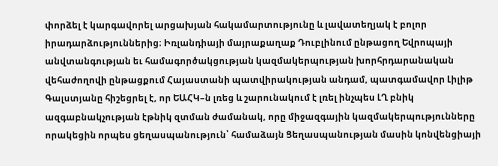փորձել է կարգավորել արցախյան հակամարտությունը և լավատեղյակ է բոլոր իրադարձություններից։ Իռլանդիայի մայրաքաղաք Դուբլինում ընթացող Եվրոպայի անվտանգության եւ համագործակցության կազմակերպության խորհրդարանական վեհաժողովի ընթացքում Հայաստանի պատվիրակության անդամ, պատգամավոր Լիլիթ Գալստյանը հիշեցրել է, որ ԵԱՀԿ–ն լռեց և շարունակում է լռել ինչպես ԼՂ բնիկ ազգաբնակչության էթնիկ զտման ժամանակ, որը միջազգային կազմակերպությունները որակեցին որպես ցեղասպանություն՝ համաձայն Ցեղասպանության մասին կոնվենցիայի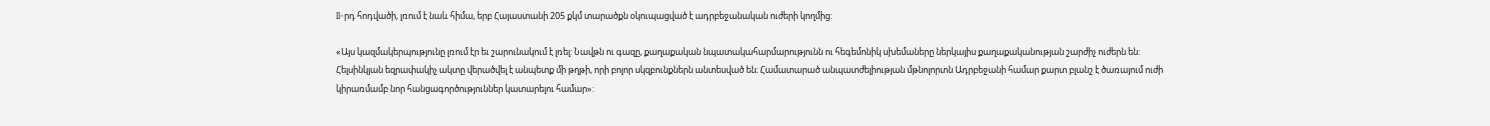II-րդ հոդվածի, լռում է նաև հիմա, երբ Հայաստանի 205 քկմ տարածքն օկուպացված է ադրբեջանական ուժերի կողմից:

«Այս կազմակերպությունը լռում էր եւ շարունակում է լռել: Նավթն ու գազը, քաղաքական նպատակահարմարությունն ու հեգեմոնիկ սխեմաները ներկայիս քաղաքականության շարժիչ ուժերն են: Հելսինկյան եզրափակիչ ակտը վերածվել է անպետք մի թղթի, որի բոլոր սկզբունքներն անտեսված են։ Համատարած անպատժելիության մթնոլորտն Ադրբեջանի համար քարտ բլանշ է ծառայում ուժի կիրառմամբ նոր հանցագործություններ կատարելու համար»: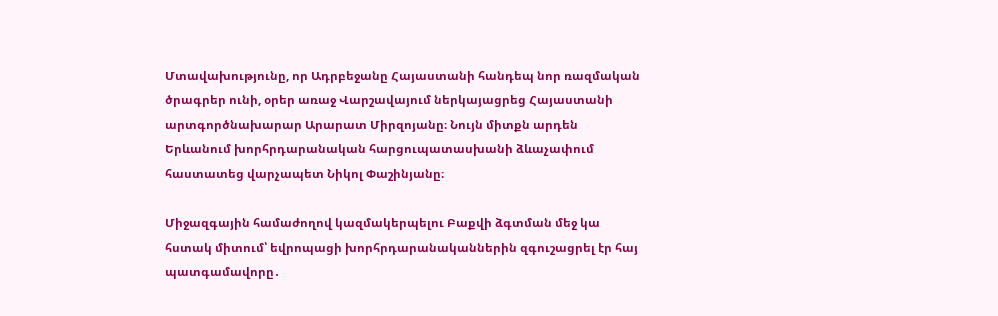Մտավախությունը, որ Ադրբեջանը Հայաստանի հանդեպ նոր ռազմական ծրագրեր ունի, օրեր առաջ Վարշավայում ներկայացրեց Հայաստանի արտգործնախարար Արարատ Միրզոյանը։ Նույն միտքն արդեն Երևանում խորհրդարանական հարցուպատասխանի ձևաչափում հաստատեց վարչապետ Նիկոլ Փաշինյանը։

Միջազգային համաժողով կազմակերպելու Բաքվի ձգտման մեջ կա հստակ միտում՝ եվրոպացի խորհրդարանականներին զգուշացրել էր հայ պատգամավորը․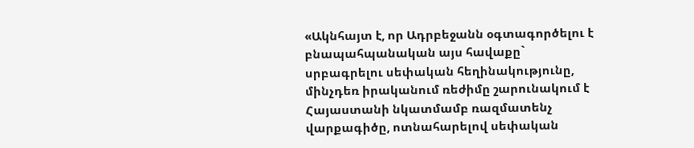«Ակնհայտ է, որ Ադրբեջանն օգտագործելու է բնապահպանական այս հավաքը` սրբագրելու սեփական հեղինակությունը, մինչդեռ իրականում ռեժիմը շարունակում է Հայաստանի նկատմամբ ռազմատենչ վարքագիծը, ոտնահարելով սեփական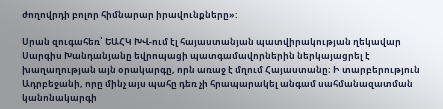ժողովրդի բոլոր հիմնարար իրավունքները»:

Սրան զուգահեռ՝ ԵԱՀԿ ԽՎ-ում էլ հայաստանյան պատվիրակության ղեկավար Սարգիս Խանդանյանը եվրոպացի պատգամավորներին ներկայացրել է խաղաղության այն օրակարգը, որն առաջ է մղում Հայաստանը։ Ի տարբերություն Ադրբեջանի, որը մինչ այս պահը դեռ չի հրապարակել անգամ սահմանազատման կանոնակարգի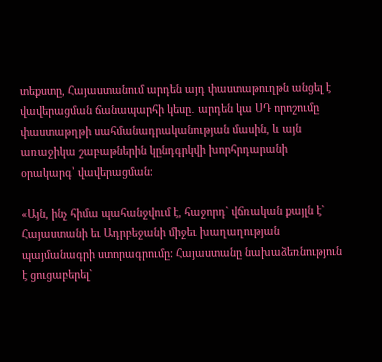տեքստը, Հայաստանում արդեն այդ փաստաթուղթն անցել է վավերացման ճանապարհի կեսը․ արդեն կա ՍԴ որոշումը փաստաթղթի սահմանադրականության մասին, և այն առաջիկա շաբաթներին կընդգրկվի խորհրդարանի օրակարգ՝ վավերացման։

«Այն, ինչ հիմա պահանջվում է, հաջորդ` վճռական քայլն է` Հայաստանի եւ Ադրբեջանի միջեւ խաղաղության պայմանագրի ստորագրումը: Հայաստանը նախաձեռնություն է ցուցաբերել`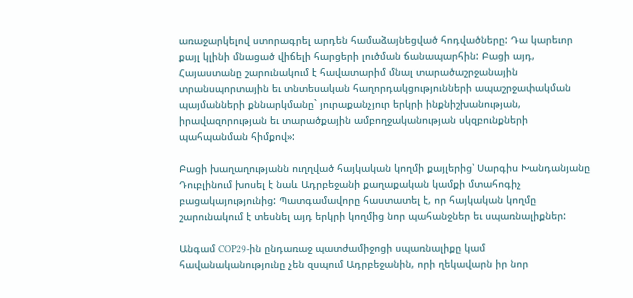առաջարկելով ստորագրել արդեն համաձայնեցված հոդվածները: Դա կարեւոր քայլ կլինի մնացած վիճելի հարցերի լուծման ճանապարհին: Բացի այդ, Հայաստանը շարունակում է հավատարիմ մնալ տարածաշրջանային տրանսպորտային եւ տնտեսական հաղորդակցությունների ապաշրջափակման պայմանների քննարկմանը` յուրաքանչյուր երկրի ինքնիշխանության, իրավազորության եւ տարածքային ամբողջականության սկզբունքների պահպանման հիմքով»:

Բացի խաղաղությանն ուղղված հայկական կողմի քայլերից՝ Սարգիս Խանդանյանը Դուբլինում խոսել է նաև Ադրբեջանի քաղաքական կամքի մտահոգիչ բացակայությունից: Պատգամավորը հաստատել է, որ հայկական կողմը շարունակում է տեսնել այդ երկրի կողմից նոր պահանջներ եւ սպառնալիքներ:

Անգամ COP29-ին ընդառաջ պատժամիջոցի սպառնալիքը կամ հավանականությունը չեն զսպում Ադրբեջանին, որի ղեկավարն իր նոր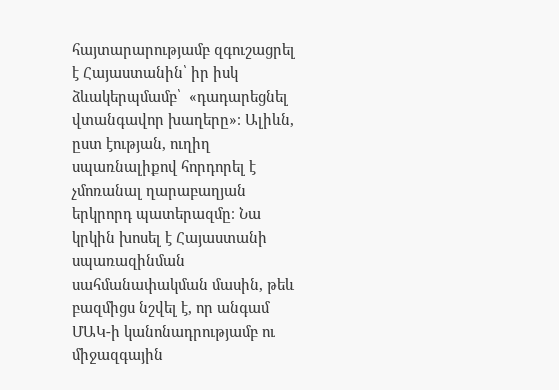հայտարարությամբ զգուշացրել է Հայաստանին՝ իր իսկ ձևակերպմամբ՝  «դադարեցնել վտանգավոր խաղերը»։ Ալիևն, ըստ էության, ուղիղ սպառնալիքով հորդորել է չմոռանալ ղարաբաղյան երկրորդ պատերազմը։ Նա կրկին խոսել է Հայաստանի սպառազինման սահմանափակման մասին, թեև բազմիցս նշվել է, որ անգամ ՄԱԿ-ի կանոնադրությամբ ու միջազգային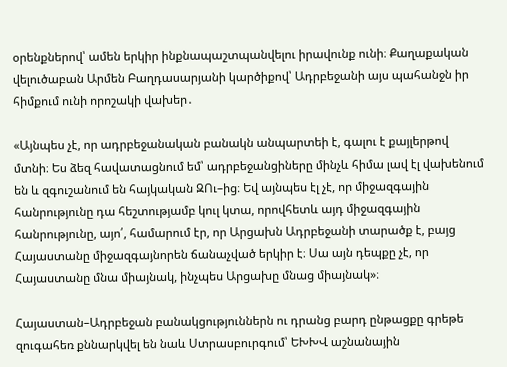օրենքներով՝ ամեն երկիր ինքնապաշտպանվելու իրավունք ունի։ Քաղաքական վելուծաբան Արմեն Բաղդասարյանի կարծիքով՝ Ադրբեջանի այս պահանջն իր հիմքում ունի որոշակի վախեր․

«Այնպես չէ, որ ադրբեջանական բանակն անպարտեի է, գալու է քայլերթով մտնի։ Ես ձեզ հավատացնում եմ՝ ադրբեջանցիները մինչև հիմա լավ էլ վախենում են և զգուշանում են հայկական ԶՈւ–ից։ Եվ այնպես էլ չէ, որ միջազգային հանրությունը դա հեշտությամբ կուլ կտա, որովհետև այդ միջազգային հանրությունը, այո՛, համարում էր, որ Արցախն Ադրբեջանի տարածք է, բայց Հայաստանը միջազգայնորեն ճանաչված երկիր է։ Սա այն դեպքը չէ, որ Հայաստանը մնա միայնակ, ինչպես Արցախը մնաց միայնակ»։

Հայաստան–Ադրբեջան բանակցություններն ու դրանց բարդ ընթացքը գրեթե զուգահեռ քննարկվել են նաև Ստրասբուրգում՝ ԵԽԽՎ աշնանային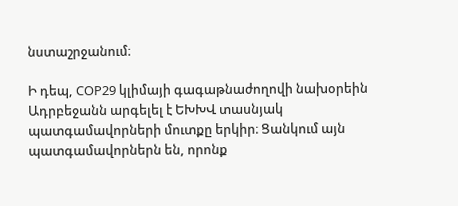նստաշրջանում։

Ի դեպ, COP29 կլիմայի գագաթնաժողովի նախօրեին Ադրբեջանն արգելել է ԵԽԽՎ տասնյակ պատգամավորների մուտքը երկիր։ Ցանկում այն պատգամավորներն են, որոնք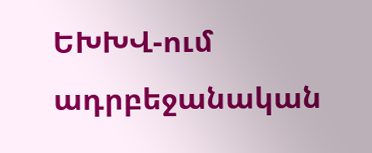ԵԽԽՎ-ում ադրբեջանական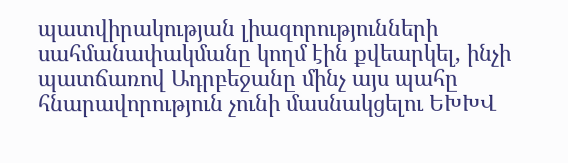պատվիրակության լիազորությունների սահմանափակմանը կողմ էին քվեարկել, ինչի պատճառով Ադրբեջանը մինչ այս պահը հնարավորություն չունի մասնակցելու ԵԽԽՎ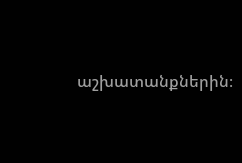աշխատանքներին։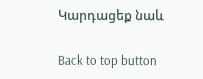Կարդացեք նաև

Back to top button